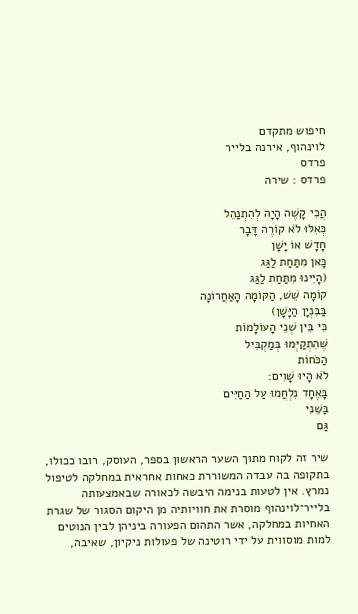חיפוש מתקדם
לוינהוף, אירנה בלייר
פרדס
פרדס : שירה

הֲכִי קָשֶׁה הָיָה לְהִתְנַהֵל
כְּאִלּוּ לֹא קוֹרֶה דָּבָר
חָדָשׁ אוֹ יָשָׁן
כָּאן מִתַּחַת לַגַּג
(הָיִינוּ מִתַּחַת לַגַּג
קוֹמָה שֵׁשׁ, הַקּוֹמָה הָאַחֲרוֹנָה
בַּבִּנְיָן הַיָּשָׁן)
כִּי בֵּין שְׁנֵי הָעוֹלָמוֹת
שֶׁהִתְקַיְּמוּ בְּמַקְבִּיל
הַכֹּחוֹת
לֹא הָיוּ שָׁוִים:
בָּאֶחָד נִלְחֲמוּ עַל הַחַיִּים
בַּשֵּׁנִי
גַּם

שיר זה לקוח מתוך השער הראשון בספר, העוסק, רובו ככולו, בתקופה בה עבדה המשוררת כאחות אחראית במחלקה לטיפול נמרץ. אין לטעות בנימה היבשה לכאורה שבאמצעותה בלייר־לוינהוף מוסרת את חוויותיה מן היקום הסגור של שגרת האחיות במחלקה, אשר התהום הפעורה ביניהן לבין הנוטים למות מוסווית על ידי רוטינה של פעולות ניקיון, שאיבה,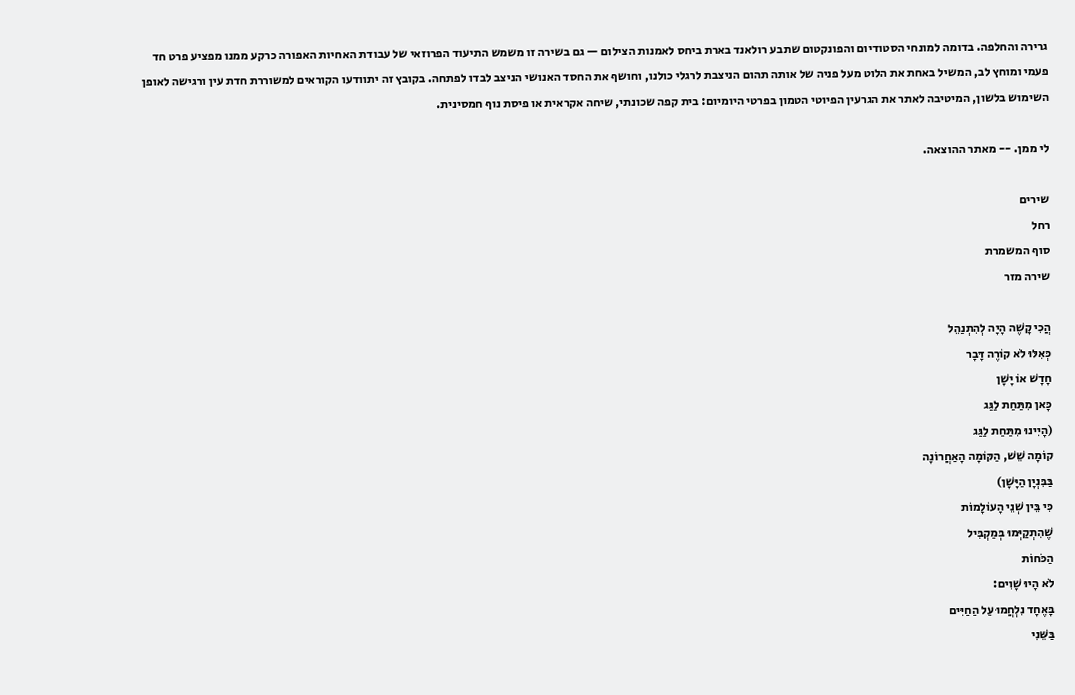גרירה והחלפה. בדומה למונחי הסטודיום והפונקטום שתבע רולאנד בארת ביחס לאמנות הצילום — גם בשירה זו משמש התיעוד הפרוזאי של עבודת האחיות האפורה כרקע ממנו מפציע פרט חד פעמי ומוחץ לב, המשיל באחת את הלוט מעל פניה של אותה תהום הניצבת לרגלי כולנו, וחושף את החסד האנושי הניצב לבדו לפתחה. בקובץ זה יתוודעו הקוראים למשוררת חדת עין ורגישה לאופן השימוש בלשון, המיטיבה לאתר את הגרעין הפיוטי הטמון בפרטי היומיום: בית קפה שכונתי, שיחה אקראית או פיסת נוף חמסינית.

לי ממן. -- מאתר ההוצאה.

שירים
רחל
סוף המשמרת
שירה מזר

הֲכִי קָשֶׁה הָיָה לְהִתְנַהֵל
כְּאִלּוּ לֹא קוֹרֶה דָּבָר
חָדָשׁ אוֹ יָשָׁן
כָּאן מִתַּחַת לַגַּג
(הָיִינוּ מִתַּחַת לַגַּג
קוֹמָה שֵׁשׁ, הַקּוֹמָה הָאַחֲרוֹנָה
בַּבִּנְיָן הַיָּשָׁן)
כִּי בֵּין שְׁנֵי הָעוֹלָמוֹת
שֶׁהִתְקַיְּמוּ בְּמַקְבִּיל
הַכֹּחוֹת
לֹא הָיוּ שָׁוִים:
בָּאֶחָד נִלְחֲמוּ עַל הַחַיִּים
בַּשֵּׁנִי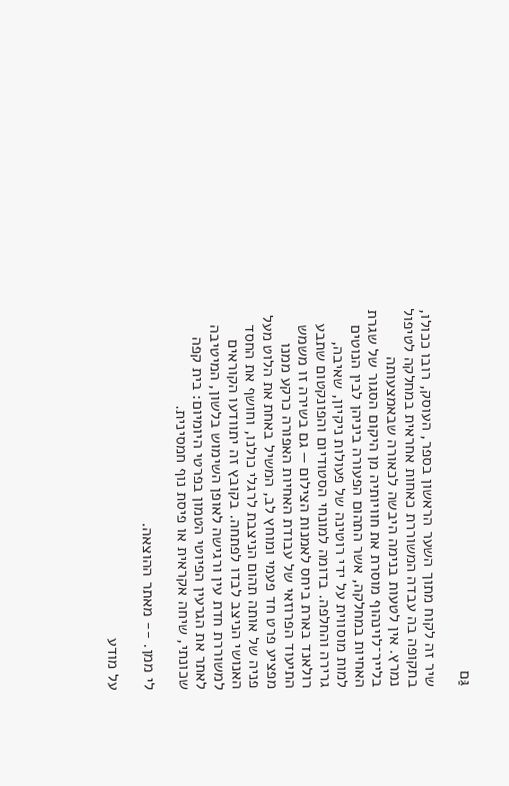גַּם

שיר זה לקוח מתוך השער הראשון בספר, העוסק, רובו ככולו, בתקופה בה עבדה המשוררת כאחות אחראית במחלקה לטיפול נמרץ. אין לטעות בנימה היבשה לכאורה שבאמצעותה בלייר־לוינהוף מוסרת את חוויותיה מן היקום הסגור של שגרת האחיות במחלקה, אשר התהום הפעורה ביניהן לבין הנוטים למות מוסווית על ידי רוטינה של פעולות ניקיון, שאיבה, גרירה והחלפה. בדומה למונחי הסטודיום והפונקטום שתבע רולאנד בארת ביחס לאמנות הצילום — גם בשירה זו משמש התיעוד הפרוזאי של עבודת האחיות האפורה כרקע ממנו מפציע פרט חד פעמי ומוחץ לב, המשיל באחת את הלוט מעל פניה של אותה תהום הניצבת לרגלי כולנו, וחושף את החסד האנושי הניצב לבדו לפתחה. בקובץ זה יתוודעו הקוראים למשוררת חדת עין ורגישה לאופן השימוש בלשון, המיטיבה לאתר את הגרעין הפיוטי הטמון בפרטי היומיום: בית קפה שכונתי, שיחה אקראית או פיסת נוף חמסינית.

לי ממן. -- מאתר ההוצאה.

על מודע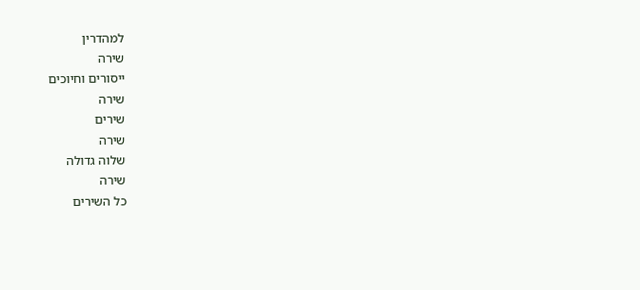למהדרין
שירה
ייסורים וחיוכים
שירה
שירים
שירה
שלוה גדולה
שירה
כל השירים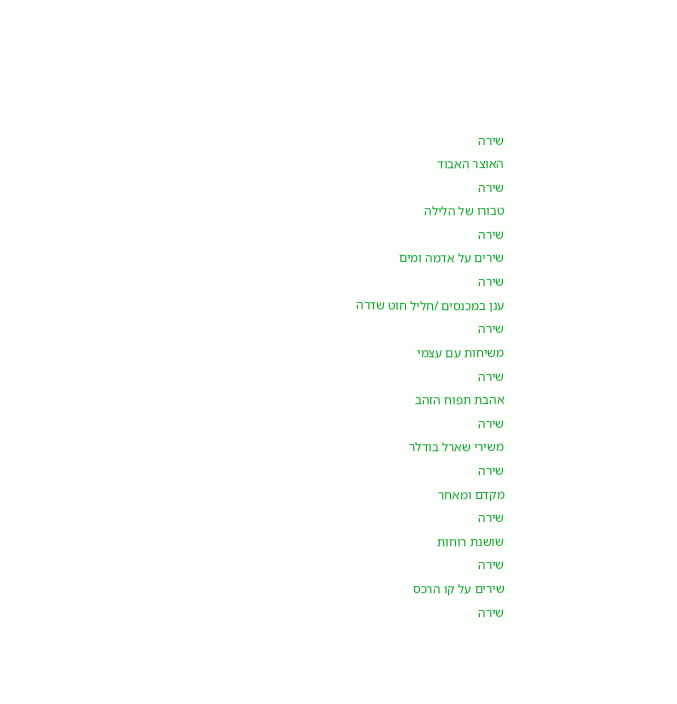שירה
האוצר האבוד
שירה
טבורו של הלילה
שירה
שירים על אדמה ומים
שירה
ענן במכנסים /חליל חוט שדרה
שירה
משיחות עם עצמי
שירה
אהבת תפוח הזהב
שירה
משירי שארל בודלר
שירה
מקדם ומאחר
שירה
שושנת רוחות
שירה
שירים על קו הרכס
שירה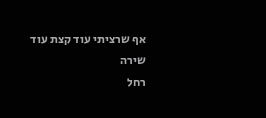אף שרציתי עוד קצת עוד
שירה
רחל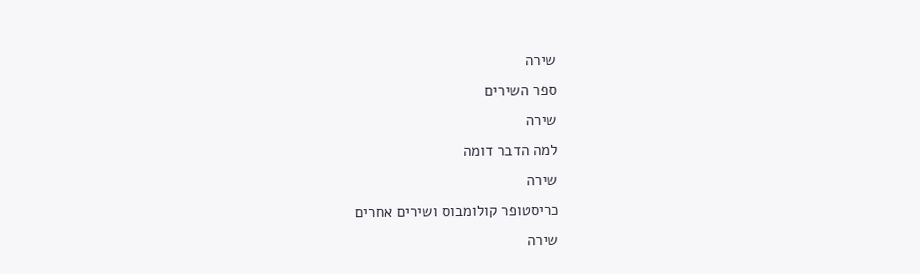שירה
ספר השירים
שירה
למה הדבר דומה
שירה
כריסטופר קולומבוס ושירים אחרים
שירה